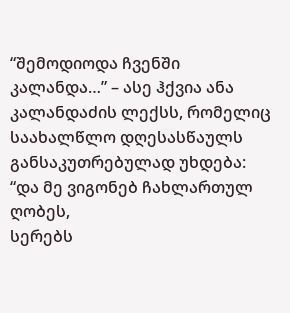“შემოდიოდა ჩვენში კალანდა…” – ასე ჰქვია ანა კალანდაძის ლექსს, რომელიც საახალწლო დღესასწაულს განსაკუთრებულად უხდება:
“და მე ვიგონებ ჩახლართულ ღობეს,
სერებს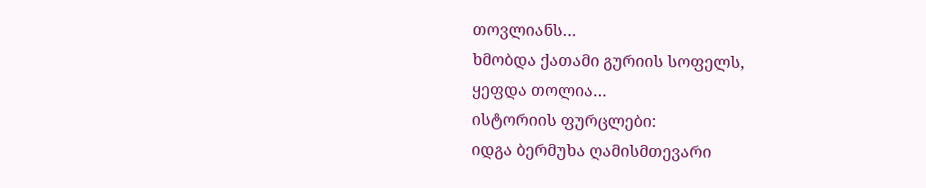თოვლიანს…
ხმობდა ქათამი გურიის სოფელს,
ყეფდა თოლია…
ისტორიის ფურცლები:
იდგა ბერმუხა ღამისმთევარი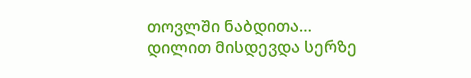თოვლში ნაბდითა…
დილით მისდევდა სერზე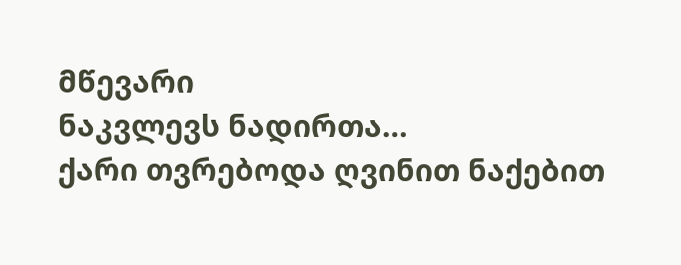მწევარი
ნაკვლევს ნადირთა…
ქარი თვრებოდა ღვინით ნაქებით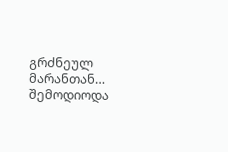გრძნეულ მარანთან…
შემოდიოდა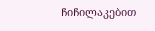ჩიჩილაკებით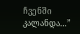ჩვენში კალანდა…”